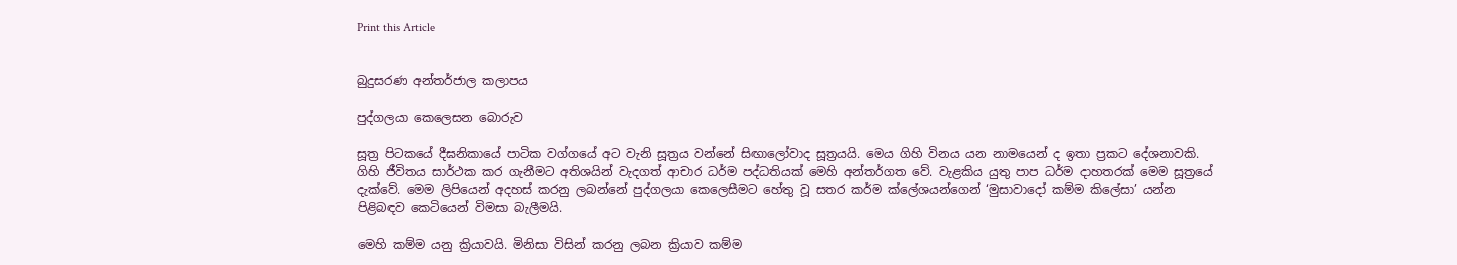Print this Article


බුදුසරණ අන්තර්ජාල කලාපය

පුද්ගලයා කෙලෙසන බොරුව

සූත්‍ර පිටකයේ දීඝනිකායේ පාටික වග්ගයේ අට වැනි සූත්‍රය වන්නේ සිඟාලෝවාද සූත්‍රයයි. මෙය ගිහි විනය යන නාමයෙන් ද ඉතා ප්‍රකට දේශනාවකි. ගිහි ජීවිතය සාර්ථක කර ගැනීමට අතිශයින් වැදගත් ආචාර ධර්ම පද්ධතියක් මෙහි අන්තර්ගත වේ. වැළකිය යුතු පාප ධර්ම දාහතරක් මෙම සූත්‍රයේ දැක්වේ. මෙම ලිපියෙන් අදහස් කරනු ලබන්නේ පුද්ගලයා කෙලෙසීමට හේතු වූ සතර කර්ම ක්ලේශයන්ගෙන් ‘මුසාවාදෝ කම්ම කිලේසා’ යන්න පිළිබඳව කෙටියෙන් විමසා බැලීමයි.

මෙහි කම්ම යනු ක්‍රියාවයි. මිනිසා විසින් කරනු ලබන ක්‍රියාව කම්ම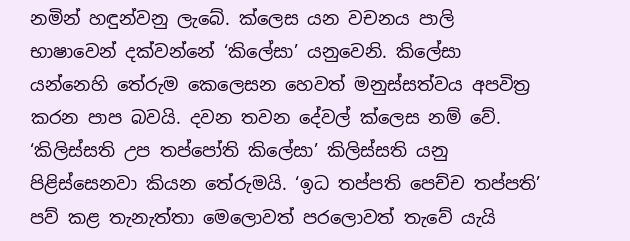නමින් හඳුන්වනු ලැබේ. ක්ලෙස යන වචනය පාලි භාෂාවෙන් දක්වන්නේ ‘කිලේසා’ යනුවෙනි. කිලේසා යන්නෙහි තේරුම කෙලෙසන හෙවත් මනුස්සත්වය අපවිත්‍ර කරන පාප බවයි. දවන තවන දේවල් ක්ලෙස නම් වේ. ‘කිලිස්සති උප තප්පෝති කිලේසා’ කිලිස්සති යනු පිළිස්සෙනවා කියන තේරුමයි. ‘ඉධ තප්පති පෙච්ච තප්පති’ පව් කළ තැනැත්තා මෙලොවත් පරලොවත් තැවේ යැයි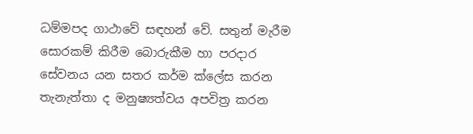ධම්මපද ගාථාවේ සඳහන් වේ. සතුන් මැරීම සොරකම් කිරීම බොරුකීම හා පරදාර සේවනය යන සතර කර්ම ක්ලේස කරන තැනැත්තා ද මනුෂ්‍යත්වය අපවිත්‍ර කරන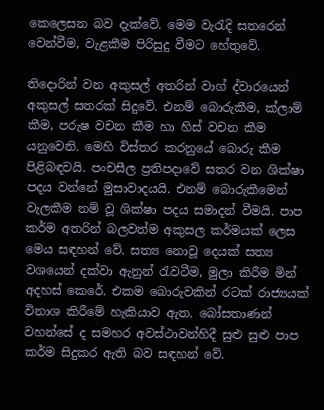කෙලෙසන බව දැක්වේ. මෙම වැරැදි සතරෙන් වෙන්වීම, වැළකීම පිරිසුදු වීමට හේතුවේ.

තිදොරින් වන අකුසල් අතරින් වාග් ද්වාරයෙන් අකුසල් සතරක් සිදුවේ. එනම් බොරුකීම, ක්ලාම් කීම, පරුෂ වචන කීම හා හිස් වචන කීම යනුවෙනි. මෙහි විස්තර කරනුයේ බොරු කීම පිළිබඳවයි. පංචසීල ප්‍රතිපදාවේ සතර වන ශික්ෂා පදය වන්නේ මුසාවාදයයි. එනම් බොරුකීමෙන් වැලකීම නම් වූ ශික්ෂා පදය සමාදන් වීමයි. පාප කර්ම අතරින් බලවත්ම අකුසල කර්මයක් ලෙස මෙය සඳහන් වේ. සත්‍ය නොවූ දෙයක් සත්‍ය වශයෙන් දක්වා ඇනුන් රැවටීම, මුලා කිරීම මින් අදහස් කෙරේ. එකම බොරුවකින් රටක් රාජ්‍යයක් විනාශ කිරීමේ හැකියාව ඇත. බෝසතාණන් වහන්සේ ද සමහර අවස්ථාවන්හිදී සුළු සුළු පාප කර්ම සිදුකර ඇති බව සඳහන් වේ.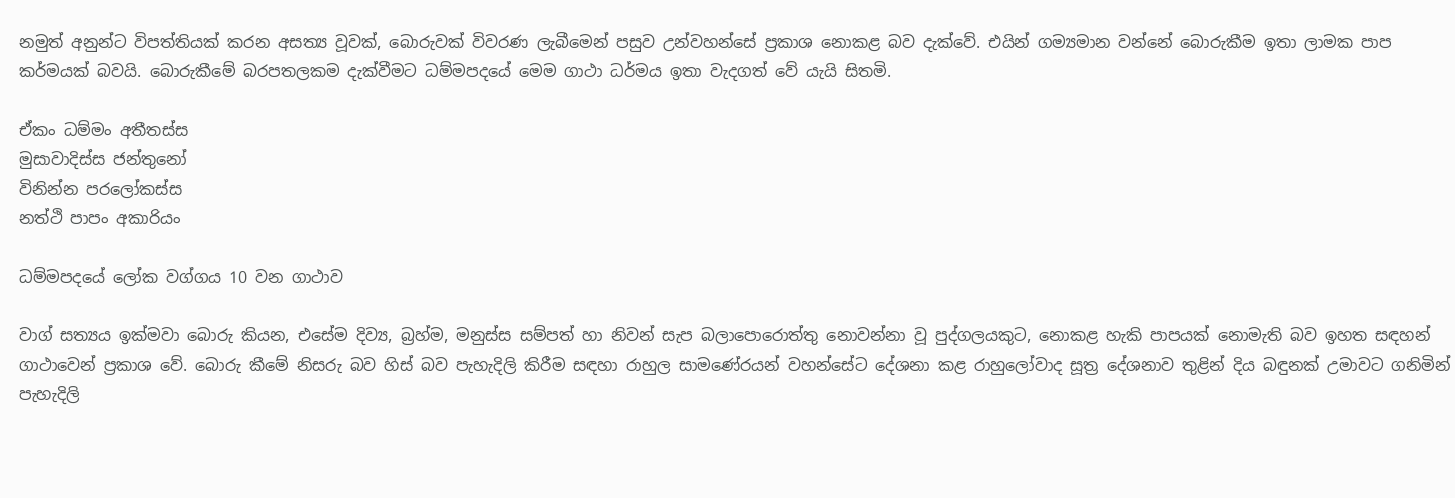නමුත් අනුන්ට විපත්තියක් කරන අසත්‍ය වූවක්, බොරුවක් විවරණ ලැබීමෙන් පසුව උන්වහන්සේ ප්‍රකාශ නොකළ බව දැක්වේ. එයින් ගම්‍යමාන වන්නේ බොරුකීම ඉතා ලාමක පාප කර්මයක් බවයි. බොරුකීමේ බරපතලකම දැක්වීමට ධම්මපදයේ මෙම ගාථා ධර්මය ඉතා වැදගත් වේ යැයි සිතමි.

ඒකං ධම්මං අතීතස්ස
මුසාවාදිස්ස ජන්තුනෝ
විනින්න පරලෝකස්ස
නත්ථි පාපං අකාරියං

ධම්මපදයේ ලෝක වග්ගය 10 වන ගාථාව

වාග් සත්‍යය ඉක්මවා බොරු කියන, එසේම දිව්‍ය, බ්‍රහ්ම, මනුස්ස සම්පත් හා නිවන් සැප බලාපොරොත්තු නොවන්නා වූ පුද්ගලයකුට, නොකළ හැකි පාපයක් නොමැති බව ඉහත සඳහන් ගාථාවෙන් ප්‍රකාශ වේ. බොරු කීමේ නිසරු බව හිස් බව පැහැදිලි කිරීම සඳහා රාහුල සාමණේරයන් වහන්සේට දේශනා කළ රාහුලෝවාද සූත්‍ර දේශනාව තුළින් දිය බඳුනක් උමාවට ගනිමින් පැහැදිලි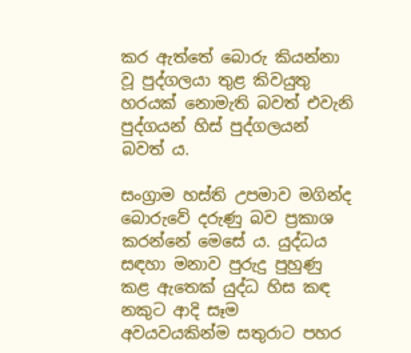කර ඇත්තේ බොරු කියන්නා වූ පුද්ගලයා තුළ කිවයුතු හරයක් නොමැති බවත් එවැනි පුද්ගයන් හිස් පුද්ගලයන් බවත් ය.

සංග්‍රාම හස්ති උපමාව මගින්ද බොරුවේ දරුණු බව ප්‍රකාශ කරන්නේ මෙසේ ය. යුද්ධය සඳහා මනාව පුරුදු පුහුණු කළ ඇතෙක් යුද්ධ හිස කඳ නකුට ආදි සෑම අවයවයකින්ම සතුරාට පහර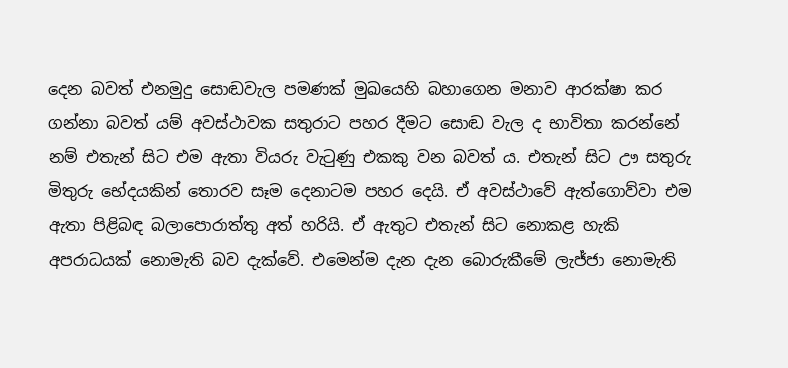දෙන බවත් එනමුදු සොඬවැල පමණක් මුඛයෙහි බහාගෙන මනාව ආරක්ෂා කර ගන්නා බවත් යම් අවස්ථාවක සතුරාට පහර දීමට සොඬ වැල ද භාවිතා කරන්නේ නම් එතැන් සිට එම ඇතා වියරු වැටුණු එකකු වන බවත් ය. එතැන් සිට ඌ සතුරු මිතුරු භේදයකින් තොරව සෑම දෙනාටම පහර දෙයි. ඒ අවස්ථාවේ ඇත්ගොව්වා එම ඇතා පිළිබඳ බලාපොරාත්තු අත් හරියි. ඒ ඇතුට එතැන් සිට නොකළ හැකි අපරාධයක් නොමැති බව දැක්වේ. එමෙන්ම දැන දැන බොරුකීමේ ලැජ්ජා නොමැති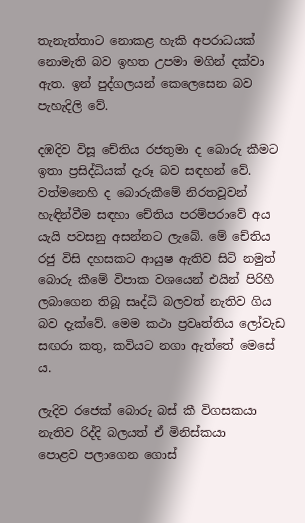තැනැත්තාට නොකළ හැකි අපරාධයක් නොමැති බව ඉහත උපමා මගින් දක්වා ඇත. ඉන් පුද්ගලයන් කෙලෙසෙන බව පැහැදිලි වේ.

දඹදිව විසූ චේතිය රජතුමා ද බොරු කීමට ඉතා ප්‍රසිද්ධියක් දැරූ බව සඳහන් වේ. වත්මනෙහි ද බොරුකීමේ නිරතවූවන් හැඳින්වීම සඳහා චේතිය පරම්පරාවේ අය යැයි පවසනු අසන්නට ලැබේ. මේ චේතිය රජු විසි දහසකට ආයුෂ ඇතිව සිටි නමුත් බොරු කීමේ විපාක වශයෙන් එයින් පිරිහී ලබාගෙන තිබූ සෘද්ධි බලවත් නැතිව ගිය බව දැක්වේ. මෙම කථා ප්‍රවෘත්තිය ලෝවැඩ සඟරා කතු, කවියට නගා ඇත්තේ මෙසේ ය.

ලැදිව රජෙක් බොරු බස් කී විගසකයා
නැතිව රිද්දි බලයත් ඒ මිනිස්කයා
පොළව පලාගෙන ගොස්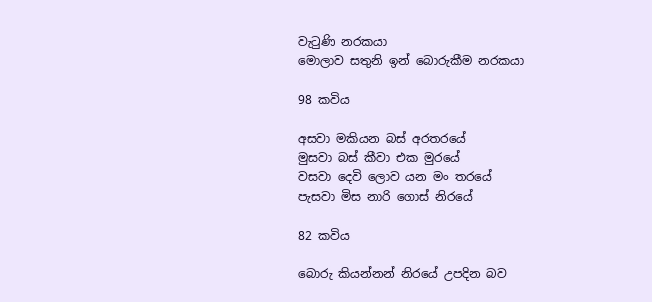වැටුණි නරකයා
මොලාව සතුනි ඉන් බොරුකීම නරකයා

98 කවිය

අසවා මකියන බස් අරතරයේ
මුසවා බස් කීවා එක මුරයේ
වසවා දෙවි ලොව යන මං තරයේ
පැසවා මිස නාරි ගොස් නිරයේ

82 කවිය

බොරු කියන්නන් නිරයේ උපදින බව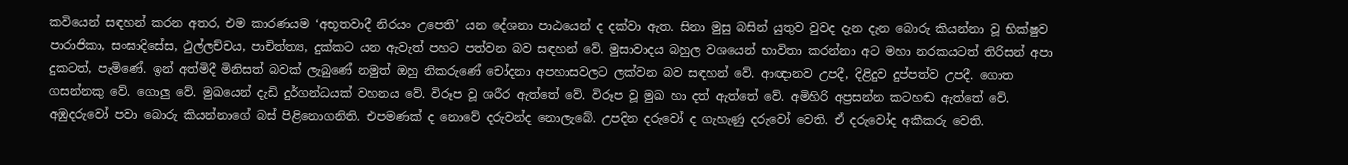කවියෙන් සඳහන් කරන අතර, එම කාරණයම ‘අභූතවාදී නිරයං උපෙති’ යන දේශනා පාඨයෙන් ද දක්වා ඇත. සිනා මුසු බසින් යුතුව වුවද දැන දැන බොරු කියන්නා වූ භික්ෂුව පාරාජිකා, සංඝාදිසේස, ථුල්ලච්චය, පාචිත්ත්‍ය, දුක්කට යන ඇවැත් පහට පත්වන බව සඳහන් වේ. මුසාවාදය බහුල වශයෙන් භාවිතා කරන්නා අට මහා නරකයටත් තිරිසන් අපා දුකටත්, පැමිණේ. ඉන් අත්මිදී මිනිසත් බවක් ලැබුණේ නමුත් ඔහු නිකරුණේ චෝදනා අපහාසවලට ලක්වන බව සඳහන් වේ. ආඥානව උපදී, දිළිදුව දුප්පත්ව උපදී. ගොත ගසන්නකු වේ. ගොලු වේ. මුඛයෙන් දැඩි දුර්ගන්ධයක් වහනය වේ. විරූප වූ ශරීර ඇත්තේ වේ. විරූප වූ මුඛ හා දත් ඇත්තේ වේ. අමිහිරි අප්‍රසන්න කටහඬ ඇත්තේ වේ. අඹුදරුවෝ පවා බොරු කියන්නාගේ බස් පිළිනොගනිති. එපමණක් ද නොවේ දරුවන්ද නොලැබේ. උපදින දරුවෝ ද ගැහැණු දරුවෝ වෙති. ඒ දරුවෝද අකීකරු වෙති.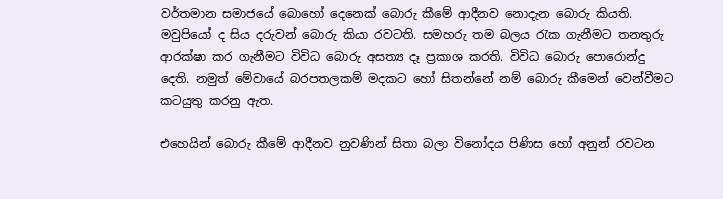වර්තමාන සමාජයේ බොහෝ දෙනෙක් බොරු කීමේ ආදීනව නොදැන බොරු කියති. මවුපියෝ ද සිය දරුවන් බොරු කියා රවටති. සමහරු තම බලය රැක ගැනීමට තනතුරු ආරක්ෂා කර ගැනීමට විවිධ බොරු අසත්‍ය දෑ ප්‍රකාශ කරති. විවිධ බොරු පොරොන්දු දෙති. නමුත් මේවායේ බරපතලකම් මදකට හෝ සිතන්නේ නම් බොරු කීමෙන් වෙන්වීමට කටයුතු කරනු ඇත.

එහෙයින් බොරු කීමේ ආදීනව නුවණින් සිතා බලා විනෝදය පිණිස හෝ අනුන් රවටන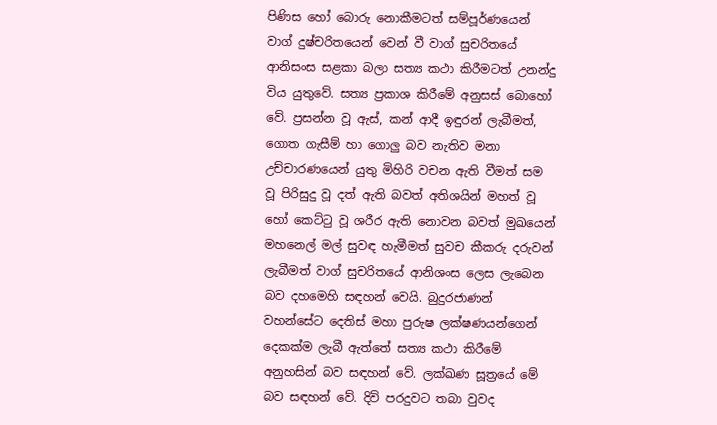පිණිස හෝ බොරු නොකීමටත් සම්පූර්ණයෙන් වාග් දුෂ්චරිතයෙන් වෙන් වී වාග් සුචරිතයේ ආනිසංස සළකා බලා සත්‍ය කථා කිරීමටත් උනන්දු විය යුතුවේ. සත්‍ය ප්‍රකාශ කිරීමේ අනුසස් බොහෝ වේ. ප්‍රසන්න වූ ඇස්, කන් ආදී ඉඳුරන් ලැබීමත්, ගොත ගැසීම් හා ගොලු බව නැතිව මනා උච්චාරණයෙන් යුතු මිහිරි වචන ඇති වීමත් සම වූ පිරිසුදු වූ දත් ඇති බවත් අතිශයින් මහත් වූ හෝ කෙට්ටු වූ ශරීර ඇති නොවන බවත් මුඛයෙන් මහනෙල් මල් සුවඳ හැමීමත් සුවච කීකරු දරුවන් ලැබීමත් වාග් සුචරිතයේ ආනිශංස ලෙස ලැබෙන බව දහමෙහි සඳහන් වෙයි. බුදුරජාණන් වහන්සේට දෙතිස් මහා පුරුෂ ලක්ෂණයන්ගෙන් දෙකක්ම ලැබී ඇත්තේ සත්‍ය කථා කිරීමේ අනුහසින් බව සඳහන් වේ. ලක්ඛණ සූත්‍රයේ මේ බව සඳහන් වේ. දිවි පරදුවට තබා වුවද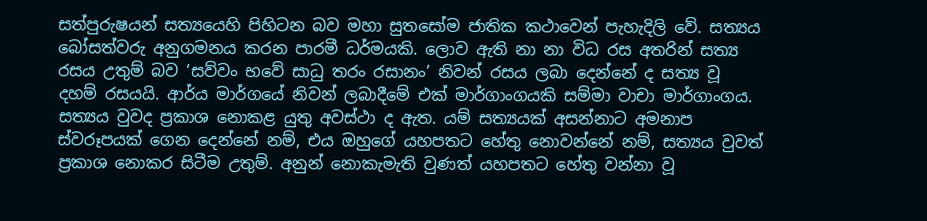සත්පුරුෂයන් සත්‍යයෙහි පිහිටන බව මහා සුතසෝම ජාතික කථාවෙන් පැහැදිලි වේ. සත්‍යය බෝසත්වරු අනුගමනය කරන පාරමී ධර්මයකි. ලොව ඇති නා නා විධ රස අතරින් සත්‍ය රසය උතුම් බව ‘සව්වං භවේ සාධු තරං රසානං’ නිවන් රසය ලබා දෙන්නේ ද සත්‍ය වූ දහම් රසයයි. ආර්ය මාර්ගයේ නිවන් ලබාදීමේ එක් මාර්ගාංගයකි සම්මා වාචා මාර්ගාංගය. සත්‍යය වුවද ප්‍රකාශ නොකළ යුතු අවස්ථා ද ඇත. යම් සත්‍යයක් අසන්නාට අමනාප ස්වරූපයක් ගෙන දෙන්නේ නම්, එය ඔහුගේ යහපතට හේතු නොවන්නේ නම්, සත්‍යය වුවත් ප්‍රකාශ නොකර සිටීම උතුම්. අනුන් නොකැමැති වුණත් යහපතට හේතු වන්නා වූ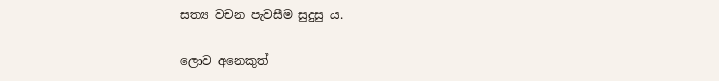සත්‍ය වචන පැවසීම සුදුසු ය.

ලොව අනෙකුත්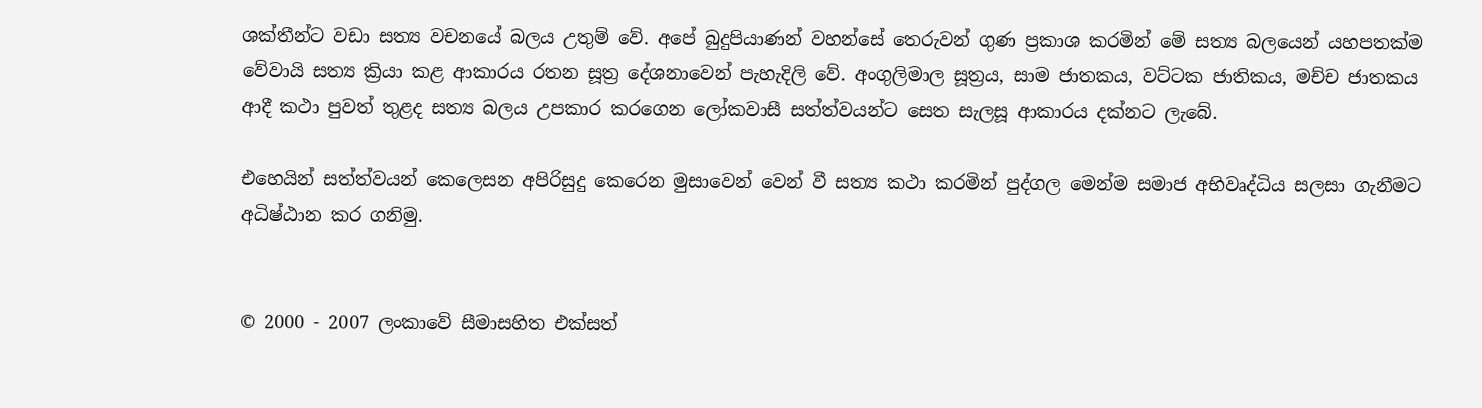ශක්තීන්ට වඩා සත්‍ය වචනයේ බලය උතුම් වේ. අපේ බුදුපියාණන් වහන්සේ තෙරුවන් ගුණ ප්‍රකාශ කරමින් මේ සත්‍ය බලයෙන් යහපතක්ම වේවායි සත්‍ය ක්‍රියා කළ ආකාරය රතන සූත්‍ර දේශනාවෙන් පැහැදිලි වේ. අංගුලිමාල සූත්‍රය, සාම ජාතකය, වට්ටක ජාතිකය, මච්ච ජාතකය ආදී කථා පුවත් තුළද සත්‍ය බලය උපකාර කරගෙන ලෝකවාසී සත්ත්වයන්ට සෙත සැලසූ ආකාරය දක්නට ලැබේ.

එහෙයින් සත්ත්වයන් කෙලෙසන අපිරිසුදු කෙරෙන මුසාවෙන් වෙන් වී සත්‍ය කථා කරමින් පුද්ගල මෙන්ම සමාජ අභිවෘද්ධිය සලසා ගැනීමට අධිෂ්ඨාන කර ගනිමු.


© 2000 - 2007 ලංකාවේ සීමාසහිත එක්සත්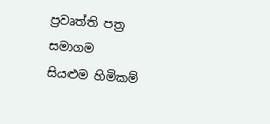ප්‍රවෘත්ති පත්‍ර සමාගම
සියළුම හිමිකම්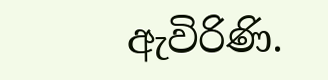ඇවිරිණි.